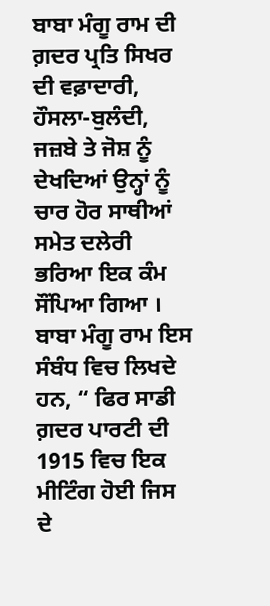ਬਾਬਾ ਮੰਗੂ ਰਾਮ ਦੀ ਗ਼ਦਰ ਪ੍ਰਤਿ ਸਿਖਰ ਦੀ ਵਫ਼ਾਦਾਰੀ, ਹੌਸਲਾ-ਬੁਲੰਦੀ, ਜਜ਼ਬੇ ਤੇ ਜੋਸ਼ ਨੂੰ ਦੇਖਦਿਆਂ ਉਨ੍ਹਾਂ ਨੂੰ ਚਾਰ ਹੋਰ ਸਾਥੀਆਂ ਸਮੇਤ ਦਲੇਰੀ ਭਰਿਆ ਇਕ ਕੰਮ ਸੌਂਪਿਆ ਗਿਆ । ਬਾਬਾ ਮੰਗੂ ਰਾਮ ਇਸ ਸੰਬੰਧ ਵਿਚ ਲਿਖਦੇ ਹਨ, “ ਫਿਰ ਸਾਡੀ ਗ਼ਦਰ ਪਾਰਟੀ ਦੀ 1915 ਵਿਚ ਇਕ ਮੀਟਿੰਗ ਹੋਈ ਜਿਸ ਦੇ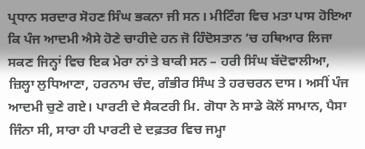ਪ੍ਰਧਾਨ ਸਰਦਾਰ ਸੋਹਣ ਸਿੰਘ ਭਕਨਾ ਜੀ ਸਨ। ਮੀਟਿੰਗ ਵਿਚ ਮਤਾ ਪਾਸ ਹੋਇਆ ਕਿ ਪੰਜ ਆਦਮੀ ਐਸੇ ਹੋਣੇ ਚਾਹੀਦੇ ਹਨ ਜੋ ਹਿੰਦੋਸਤਾਨ ’ਚ ਹਥਿਆਰ ਲਿਜਾ ਸਕਣ ਜਿਨ੍ਹਾਂ ਵਿਚ ਇਕ ਮੇਰਾ ਨਾਂ ਤੇ ਬਾਕੀ ਸਨ – ਹਰੀ ਸਿੰਘ ਬੱਦੋਵਾਲੀਆ, ਜ਼ਿਲ੍ਹਾ ਲੁਧਿਆਣਾ, ਹਰਨਾਮ ਚੰਦ, ਗੰਭੀਰ ਸਿੰਘ ਤੇ ਹਰਚਰਨ ਦਾਸ। ਅਸੀਂ ਪੰਜ ਆਦਮੀ ਚੁਣੇ ਗਏ। ਪਾਰਟੀ ਦੇ ਸੈਕਟਰੀ ਮਿ. ਗੋਧਾ ਨੇ ਸਾਡੇ ਕੋਲੋਂ ਸਾਮਾਨ, ਪੈਸਾ ਜਿੰਨਾ ਸੀ, ਸਾਰਾ ਹੀ ਪਾਰਟੀ ਦੇ ਦਫ਼ਤਰ ਵਿਚ ਜਮ੍ਹਾ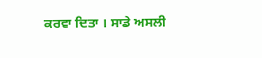ਕਰਵਾ ਦਿਤਾ । ਸਾਡੇ ਅਸਲੀ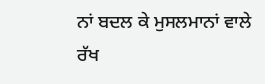ਨਾਂ ਬਦਲ ਕੇ ਮੁਸਲਮਾਨਾਂ ਵਾਲੇ ਰੱਖ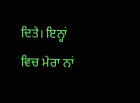ਦਿਤੇ। ਇਨ੍ਹਾਂ ਵਿਚ ਮੇਰਾ ਨਾਂ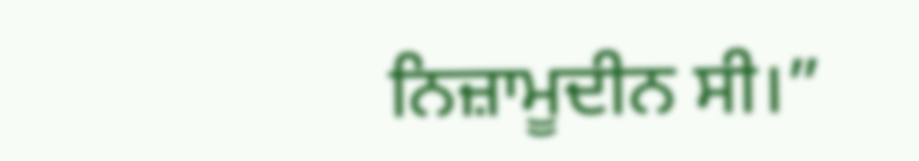ਨਿਜ਼ਾਮੂਦੀਨ ਸੀ।”